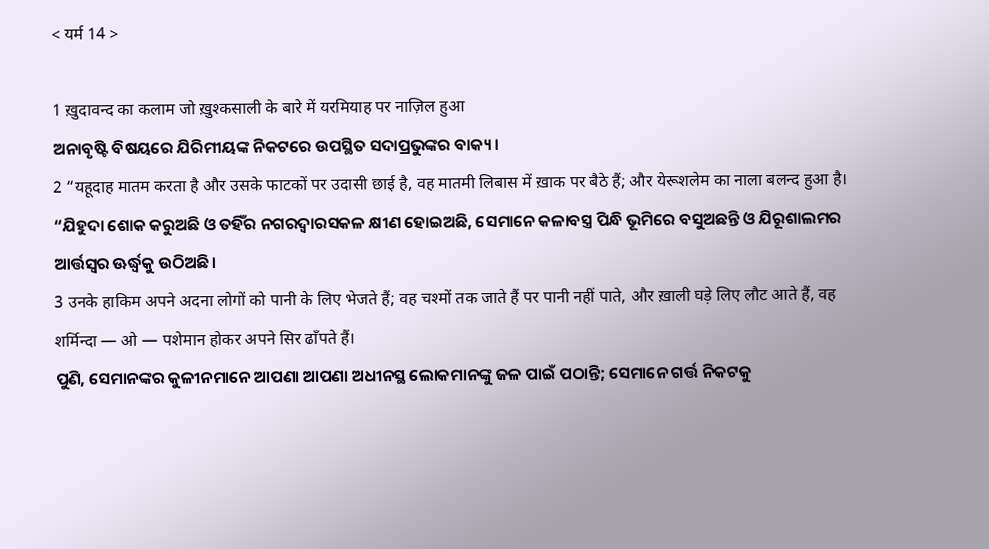< यर्म 14 >

1 ख़ुदावन्द का कलाम जो ख़ुश्कसाली के बारे में यरमियाह पर नाज़िल हुआ
ଅନାବୃଷ୍ଟି ବିଷୟରେ ଯିରିମୀୟଙ୍କ ନିକଟରେ ଉପସ୍ଥିତ ସଦାପ୍ରଭୁଙ୍କର ବାକ୍ୟ।
2 “यहूदाह मातम करता है और उसके फाटकों पर उदासी छाई है, वह मातमी लिबास में ख़ाक पर बैठे हैं; और येरूशलेम का नाला बलन्द हुआ है।
“ଯିହୁଦା ଶୋକ କରୁଅଛି ଓ ତହିଁର ନଗରଦ୍ୱାରସକଳ କ୍ଷୀଣ ହୋଇଅଛି, ସେମାନେ କଳାବସ୍ତ୍ର ପିନ୍ଧି ଭୂମିରେ ବସୁଅଛନ୍ତି ଓ ଯିରୂଶାଲମର ଆର୍ତ୍ତସ୍ୱର ଊର୍ଦ୍ଧ୍ୱକୁ ଉଠିଅଛି।
3 उनके हाकिम अपने अदना लोगों को पानी के लिए भेजते हैं; वह चश्मों तक जाते हैं पर पानी नहीं पाते, और ख़ाली घड़े लिए लौट आते हैं, वह शर्मिन्दा — ओ — पशेमान होकर अपने सिर ढाँपते हैं।
ପୁଣି, ସେମାନଙ୍କର କୁଳୀନମାନେ ଆପଣା ଆପଣା ଅଧୀନସ୍ଥ ଲୋକମାନଙ୍କୁ ଜଳ ପାଇଁ ପଠାନ୍ତି; ସେମାନେ ଗର୍ତ୍ତ ନିକଟକୁ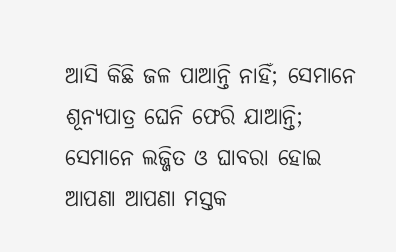ଆସି କିଛି ଜଳ ପାଆନ୍ତି ନାହିଁ; ସେମାନେ ଶୂନ୍ୟପାତ୍ର ଘେନି ଫେରି ଯାଆନ୍ତି; ସେମାନେ ଲଜ୍ଜିତ ଓ ଘାବରା ହୋଇ ଆପଣା ଆପଣା ମସ୍ତକ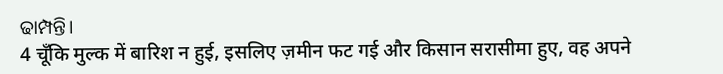ଢାମ୍ପନ୍ତି।
4 चूँकि मुल्क में बारिश न हुई, इसलिए ज़मीन फट गई और किसान सरासीमा हुए, वह अपने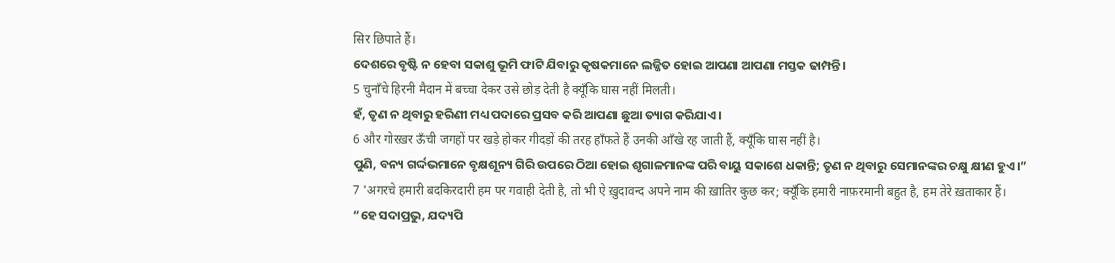सिर छिपाते हैं।
ଦେଶରେ ବୃଷ୍ଟି ନ ହେବା ସକାଶୁ ଭୂମି ଫାଟି ଯିବାରୁ କୃଷକମାନେ ଲଜ୍ଜିତ ହୋଇ ଆପଣା ଆପଣା ମସ୍ତକ ଢାମ୍ପନ୍ତି।
5 चुनाँचे हिरनी मैदान में बच्चा देकर उसे छोड़ देती है क्यूँकि घास नहीं मिलती।
ହଁ, ତୃଣ ନ ଥିବାରୁ ହରିଣୀ ମଧ୍ୟ ପଦାରେ ପ୍ରସବ କରି ଆପଣା ଛୁଆ ତ୍ୟାଗ କରିଯାଏ।
6 और गोरख़र ऊँची जगहों पर खड़े होकर गीदड़ों की तरह हाँफते हैं उनकी आँखे रह जाती हैं, क्यूँकि घास नहीं है।
ପୁଣି, ବନ୍ୟ ଗର୍ଦ୍ଦଭମାନେ ବୃକ୍ଷଶୂନ୍ୟ ଗିରି ଉପରେ ଠିଆ ହୋଇ ଶୃଗାଳମାନଙ୍କ ପରି ବାୟୁ ସକାଶେ ଧକାନ୍ତି; ତୃଣ ନ ଥିବାରୁ ସେମାନଙ୍କର ଚକ୍ଷୁ କ୍ଷୀଣ ହୁଏ।”
7 'अगरचे हमारी बदकिरदारी हम पर गवाही देती है, तो भी ऐ ख़ुदावन्द अपने नाम की ख़ातिर कुछ कर; क्यूँकि हमारी नाफ़रमानी बहुत है, हम तेरे ख़ताकार हैं।
“ହେ ସଦାପ୍ରଭୁ, ଯଦ୍ୟପି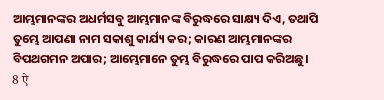ଆମ୍ଭମାନଙ୍କର ଅଧର୍ମସବୁ ଆମ୍ଭମାନଙ୍କ ବିରୁଦ୍ଧରେ ସାକ୍ଷ୍ୟ ଦିଏ, ତଥାପି ତୁମ୍ଭେ ଆପଣା ନାମ ସକାଶୁ କାର୍ଯ୍ୟ କର; କାରଣ ଆମ୍ଭମାନଙ୍କର ବିପଥଗମନ ଅପାର; ଆମ୍ଭେମାନେ ତୁମ୍ଭ ବିରୁଦ୍ଧରେ ପାପ କରିଅଛୁ।
8 ऐ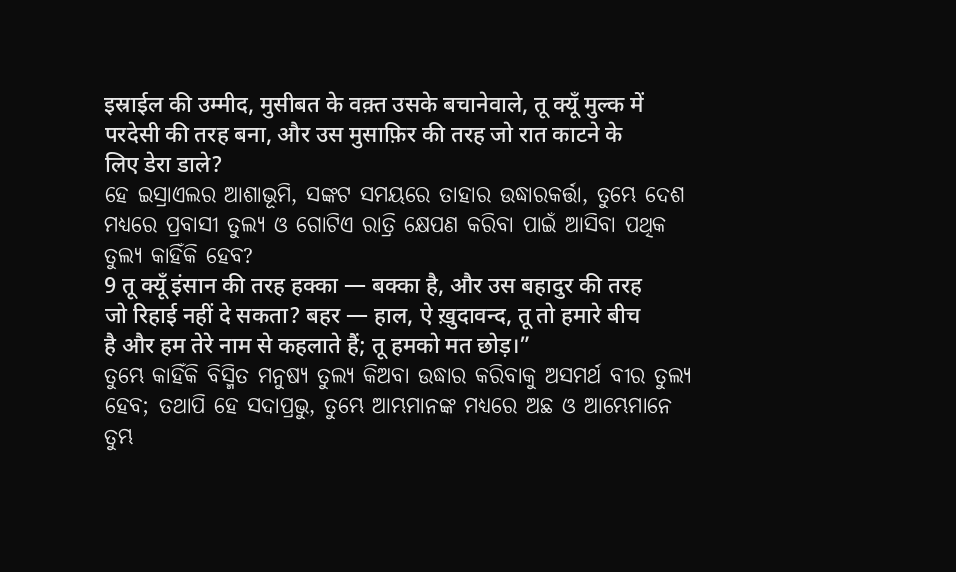इस्राईल की उम्मीद, मुसीबत के वक़्त उसके बचानेवाले, तू क्यूँ मुल्क में परदेसी की तरह बना, और उस मुसाफ़िर की तरह जो रात काटने के लिए डेरा डाले?
ହେ ଇସ୍ରାଏଲର ଆଶାଭୂମି, ସଙ୍କଟ ସମୟରେ ତାହାର ଉଦ୍ଧାରକର୍ତ୍ତା, ତୁମ୍ଭେ ଦେଶ ମଧ୍ୟରେ ପ୍ରବାସୀ ତୁଲ୍ୟ ଓ ଗୋଟିଏ ରାତ୍ରି କ୍ଷେପଣ କରିବା ପାଇଁ ଆସିବା ପଥିକ ତୁଲ୍ୟ କାହିଁକି ହେବ?
9 तू क्यूँ इंसान की तरह हक्का — बक्का है, और उस बहादुर की तरह जो रिहाई नहीं दे सकता? बहर — हाल, ऐ ख़ुदावन्द, तू तो हमारे बीच है और हम तेरे नाम से कहलाते हैं; तू हमको मत छोड़।”
ତୁମ୍ଭେ କାହିଁକି ବିସ୍ମିତ ମନୁଷ୍ୟ ତୁଲ୍ୟ କିଅବା ଉଦ୍ଧାର କରିବାକୁ ଅସମର୍ଥ ବୀର ତୁଲ୍ୟ ହେବ; ତଥାପି ହେ ସଦାପ୍ରଭୁ, ତୁମ୍ଭେ ଆମ୍ଭମାନଙ୍କ ମଧ୍ୟରେ ଅଛ ଓ ଆମ୍ଭେମାନେ ତୁମ୍ଭ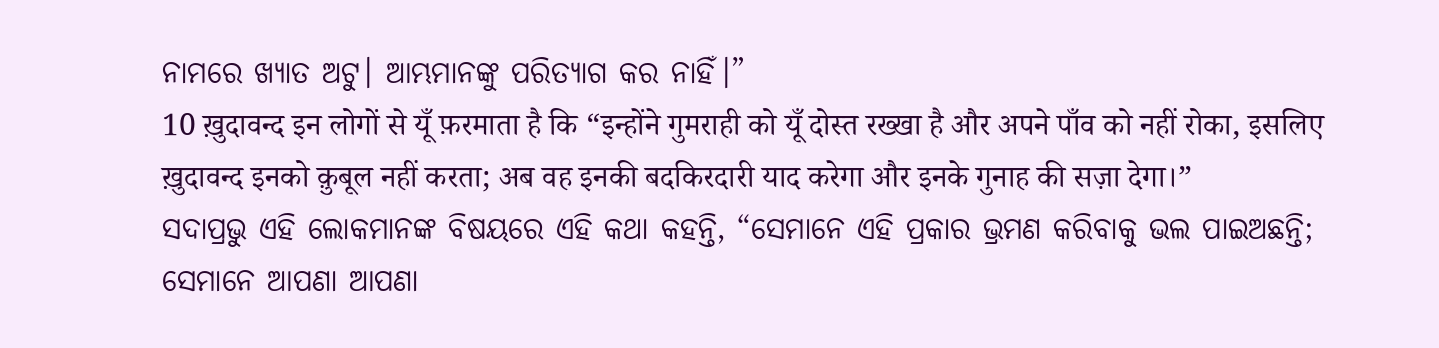ନାମରେ ଖ୍ୟାତ ଅଟୁ। ଆମ୍ଭମାନଙ୍କୁ ପରିତ୍ୟାଗ କର ନାହିଁ।”
10 ख़ुदावन्द इन लोगों से यूँ फ़रमाता है कि “इन्होंने गुमराही को यूँ दोस्त रख्खा है और अपने पाँव को नहीं रोका, इसलिए ख़ुदावन्द इनको क़ुबूल नहीं करता; अब वह इनकी बदकिरदारी याद करेगा और इनके गुनाह की सज़ा देगा।”
ସଦାପ୍ରଭୁ ଏହି ଲୋକମାନଙ୍କ ବିଷୟରେ ଏହି କଥା କହନ୍ତି, “ସେମାନେ ଏହି ପ୍ରକାର ଭ୍ରମଣ କରିବାକୁ ଭଲ ପାଇଅଛନ୍ତି; ସେମାନେ ଆପଣା ଆପଣା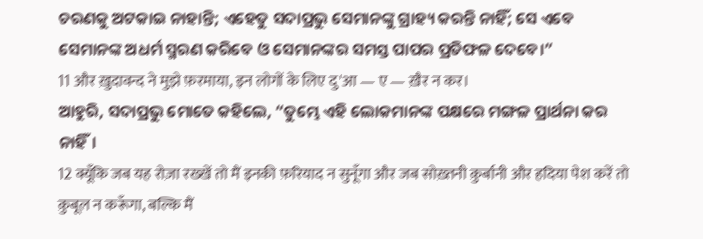ଚରଣକୁ ଅଟକାଇ ନାହାନ୍ତି; ଏହେତୁ ସଦାପ୍ରଭୁ ସେମାନଙ୍କୁ ଗ୍ରାହ୍ୟ କରନ୍ତି ନାହିଁ; ସେ ଏବେ ସେମାନଙ୍କ ଅଧର୍ମ ସ୍ମରଣ କରିବେ ଓ ସେମାନଙ୍କର ସମସ୍ତ ପାପର ପ୍ରତିଫଳ ଦେବେ।”
11 और ख़ुदावन्द ने मुझे फ़रमाया, इन लोगों के लिए दु'आ — ए — ख़ैर न कर।
ଆହୁରି, ସଦାପ୍ରଭୁ ମୋତେ କହିଲେ, “ତୁମ୍ଭେ ଏହି ଲୋକମାନଙ୍କ ପକ୍ଷରେ ମଙ୍ଗଳ ପ୍ରାର୍ଥନା କର ନାହିଁ।
12 क्यूँकि जब यह रोज़ा रख्खें तो मैं इनकी फ़रियाद न सुनूँगा और जब सोख़्तनी क़ुर्बानी और हदिया पेश करें तो क़ुबूल न करूँगा, बल्कि मैं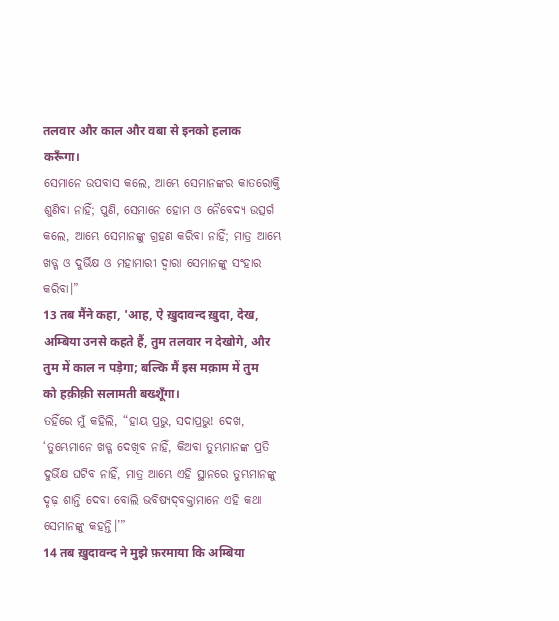तलवार और काल और वबा से इनको हलाक करूँगा।
ସେମାନେ ଉପବାସ କଲେ, ଆମ୍ଭେ ସେମାନଙ୍କର କାତରୋକ୍ତି ଶୁଣିବା ନାହିଁ; ପୁଣି, ସେମାନେ ହୋମ ଓ ନୈବେଦ୍ୟ ଉତ୍ସର୍ଗ କଲେ, ଆମ୍ଭେ ସେମାନଙ୍କୁ ଗ୍ରହଣ କରିବା ନାହିଁ; ମାତ୍ର ଆମ୍ଭେ ଖଡ୍ଗ ଓ ଦୁର୍ଭିକ୍ଷ ଓ ମହାମାରୀ ଦ୍ୱାରା ସେମାନଙ୍କୁ ସଂହାର କରିବା।”
13 तब मैंने कहा, 'आह, ऐ ख़ुदावन्द ख़ुदा, देख, अम्बिया उनसे कहते हैं, तुम तलवार न देखोगे, और तुम में काल न पड़ेगा; बल्कि मैं इस मक़ाम में तुम को हक़ीक़ी सलामती बख्शूँगा।
ତହିଁରେ ମୁଁ କହିଲି, “ହାୟ ପ୍ରଭୁ, ସଦାପ୍ରଭୁ! ଦେଖ, ‘ତୁମ୍ଭେମାନେ ଖଡ୍ଗ ଦେଖିବ ନାହିଁ, କିଅବା ତୁମ୍ଭମାନଙ୍କ ପ୍ରତି ଦୁର୍ଭିକ୍ଷ ଘଟିବ ନାହିଁ, ମାତ୍ର ଆମ୍ଭେ ଏହି ସ୍ଥାନରେ ତୁମ୍ଭମାନଙ୍କୁ ଦୃଢ଼ ଶାନ୍ତି ଦେବା ବୋଲି ଭବିଷ୍ୟଦ୍‍ବକ୍ତାମାନେ ଏହି କଥା ସେମାନଙ୍କୁ କହନ୍ତି।’”
14 तब ख़ुदावन्द ने मुझे फ़रमाया कि अम्बिया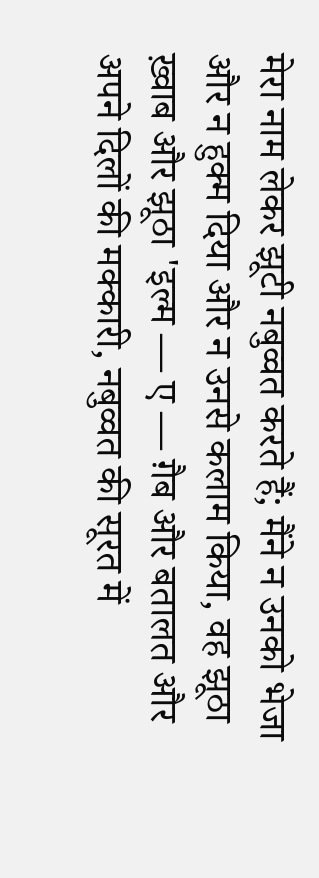मेरा नाम लेकर झूटी नबुव्वत करते हैं; मैंने न उनको भेजा और न हुक्म दिया और न उनसे कलाम किया, वह झूठा ख़्वाब और झूठा 'इल्म — ए — ग़ैब और बतालत और अपने दिलों की मक्कारी, नबुव्वत की सूरत में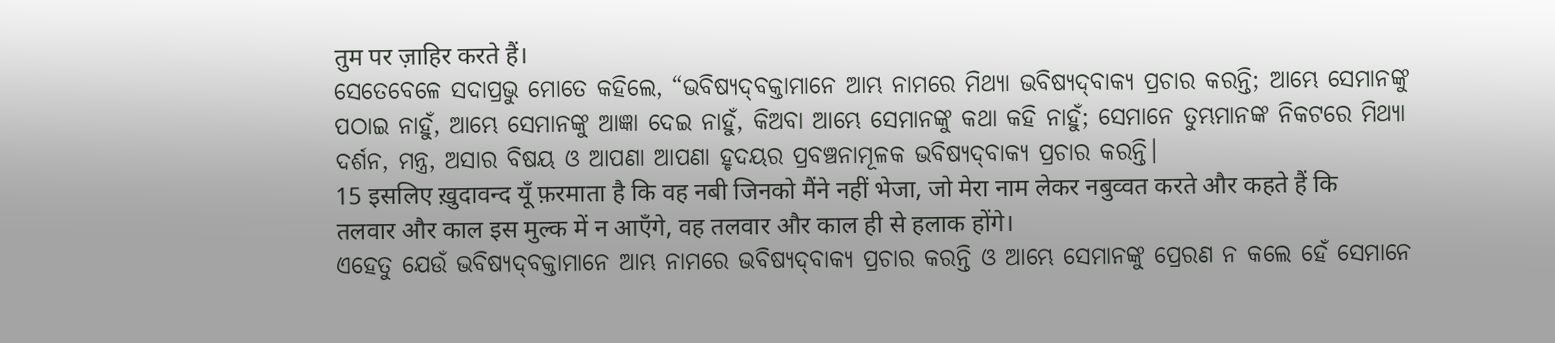तुम पर ज़ाहिर करते हैं।
ସେତେବେଳେ ସଦାପ୍ରଭୁ ମୋତେ କହିଲେ, “ଭବିଷ୍ୟଦ୍‍ବକ୍ତାମାନେ ଆମ୍ଭ ନାମରେ ମିଥ୍ୟା ଭବିଷ୍ୟଦ୍‍ବାକ୍ୟ ପ୍ରଚାର କରନ୍ତି; ଆମ୍ଭେ ସେମାନଙ୍କୁ ପଠାଇ ନାହୁଁ, ଆମ୍ଭେ ସେମାନଙ୍କୁ ଆଜ୍ଞା ଦେଇ ନାହୁଁ, କିଅବା ଆମ୍ଭେ ସେମାନଙ୍କୁ କଥା କହି ନାହୁଁ; ସେମାନେ ତୁମ୍ଭମାନଙ୍କ ନିକଟରେ ମିଥ୍ୟା ଦର୍ଶନ, ମନ୍ତ୍ର, ଅସାର ବିଷୟ ଓ ଆପଣା ଆପଣା ହୃଦୟର ପ୍ରବଞ୍ଚନାମୂଳକ ଭବିଷ୍ୟଦ୍‍ବାକ୍ୟ ପ୍ରଚାର କରନ୍ତି।
15 इसलिए ख़ुदावन्द यूँ फ़रमाता है कि वह नबी जिनको मैंने नहीं भेजा, जो मेरा नाम लेकर नबुव्वत करते और कहते हैं कि तलवार और काल इस मुल्क में न आएँगे, वह तलवार और काल ही से हलाक होंगे।
ଏହେତୁ ଯେଉଁ ଭବିଷ୍ୟଦ୍‍ବକ୍ତାମାନେ ଆମ୍ଭ ନାମରେ ଭବିଷ୍ୟଦ୍‍ବାକ୍ୟ ପ୍ରଚାର କରନ୍ତି ଓ ଆମ୍ଭେ ସେମାନଙ୍କୁ ପ୍ରେରଣ ନ କଲେ ହେଁ ସେମାନେ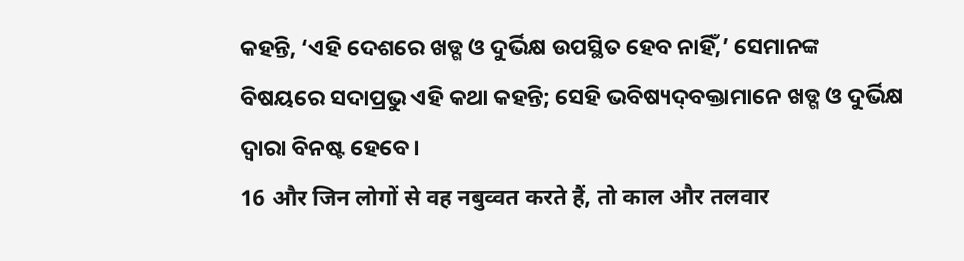କହନ୍ତି, ‘ଏହି ଦେଶରେ ଖଡ୍ଗ ଓ ଦୁର୍ଭିକ୍ଷ ଉପସ୍ଥିତ ହେବ ନାହିଁ,’ ସେମାନଙ୍କ ବିଷୟରେ ସଦାପ୍ରଭୁ ଏହି କଥା କହନ୍ତି; ସେହି ଭବିଷ୍ୟଦ୍‍ବକ୍ତାମାନେ ଖଡ୍ଗ ଓ ଦୁର୍ଭିକ୍ଷ ଦ୍ୱାରା ବିନଷ୍ଟ ହେବେ।
16 और जिन लोगों से वह नबुव्वत करते हैं, तो काल और तलवार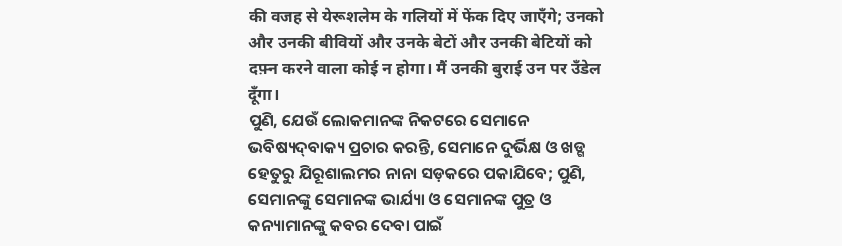की वजह से येरूशलेम के गलियों में फेंक दिए जाएँगे; उनको और उनकी बीवियों और उनके बेटों और उनकी बेटियों को दफ़्न करने वाला कोई न होगा। मैं उनकी बुराई उन पर उँडेल दूँगा।
ପୁଣି, ଯେଉଁ ଲୋକମାନଙ୍କ ନିକଟରେ ସେମାନେ ଭବିଷ୍ୟଦ୍‍ବାକ୍ୟ ପ୍ରଚାର କରନ୍ତି, ସେମାନେ ଦୁର୍ଭିକ୍ଷ ଓ ଖଡ୍ଗ ହେତୁରୁ ଯିରୂଶାଲମର ନାନା ସଡ଼କରେ ପକାଯିବେ; ପୁଣି, ସେମାନଙ୍କୁ ସେମାନଙ୍କ ଭାର୍ଯ୍ୟା ଓ ସେମାନଙ୍କ ପୁତ୍ର ଓ କନ୍ୟାମାନଙ୍କୁ କବର ଦେବା ପାଇଁ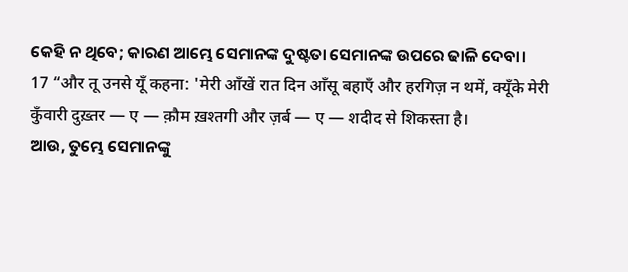କେହି ନ ଥିବେ; କାରଣ ଆମ୍ଭେ ସେମାନଙ୍କ ଦୁଷ୍ଟତା ସେମାନଙ୍କ ଉପରେ ଢାଳି ଦେବା।
17 “और तू उनसे यूँ कहना: 'मेरी आँखें रात दिन आँसू बहाएँ और हरगिज़ न थमें, क्यूँके मेरी कुँवारी दुख़्तर — ए — क़ौम ख़श्तगी और ज़र्ब — ए — शदीद से शिकस्ता है।
ଆଉ, ତୁମ୍ଭେ ସେମାନଙ୍କୁ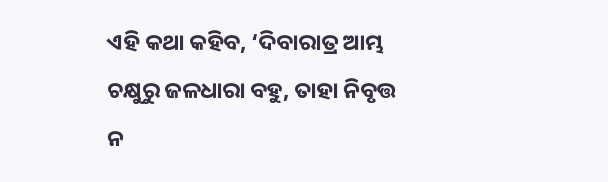ଏହି କଥା କହିବ, ‘ଦିବାରାତ୍ର ଆମ୍ଭ ଚକ୍ଷୁରୁ ଜଳଧାରା ବହୁ, ତାହା ନିବୃତ୍ତ ନ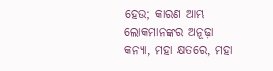ହେଉ; କାରଣ ଆମ୍ଭ ଲୋକମାନଙ୍କର ଅନୂଢ଼ା କନ୍ୟା, ମହା କ୍ଷତରେ, ମହା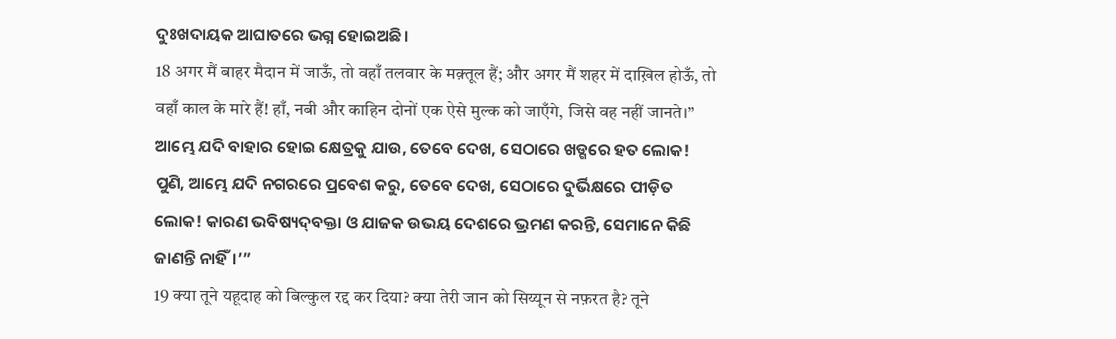ଦୁଃଖଦାୟକ ଆଘାତରେ ଭଗ୍ନ ହୋଇଅଛି।
18 अगर मैं बाहर मैदान में जाऊँ, तो वहाँ तलवार के मक़्तूल हैं; और अगर मैं शहर में दाख़िल होऊँ, तो वहाँ काल के मारे हैं! हाँ, नबी और काहिन दोनों एक ऐसे मुल्क को जाएँगे, जिसे वह नहीं जानते।”
ଆମ୍ଭେ ଯଦି ବାହାର ହୋଇ କ୍ଷେତ୍ରକୁ ଯାଉ, ତେବେ ଦେଖ, ସେଠାରେ ଖଡ୍ଗରେ ହତ ଲୋକ! ପୁଣି, ଆମ୍ଭେ ଯଦି ନଗରରେ ପ୍ରବେଶ କରୁ, ତେବେ ଦେଖ, ସେଠାରେ ଦୁର୍ଭିକ୍ଷରେ ପୀଡ଼ିତ ଲୋକ! କାରଣ ଭବିଷ୍ୟଦ୍‍ବକ୍ତା ଓ ଯାଜକ ଉଭୟ ଦେଶରେ ଭ୍ରମଣ କରନ୍ତି, ସେମାନେ କିଛି ଜାଣନ୍ତି ନାହିଁ।’”
19 क्या तूने यहूदाह को बिल्कुल रद्द कर दिया? क्या तेरी जान को सिय्यून से नफ़रत है? तूने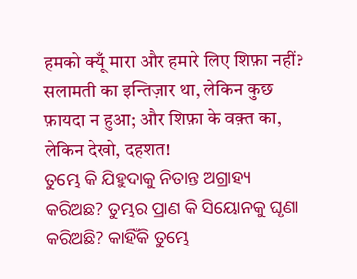हमको क्यूँ मारा और हमारे लिए शिफ़ा नहीं? सलामती का इन्तिज़ार था, लेकिन कुछ फ़ायदा न हुआ; और शिफ़ा के वक़्त का, लेकिन देखो, दहशत!
ତୁମ୍ଭେ କି ଯିହୁଦାକୁ ନିତାନ୍ତ ଅଗ୍ରାହ୍ୟ କରିଅଛ? ତୁମ୍ଭର ପ୍ରାଣ କି ସିୟୋନକୁ ଘୃଣା କରିଅଛି? କାହିଁକି ତୁମ୍ଭେ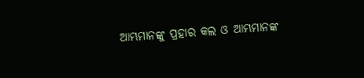ଆମ୍ଭମାନଙ୍କୁ ପ୍ରହାର କଲ ଓ ଆମ୍ଭମାନଙ୍କ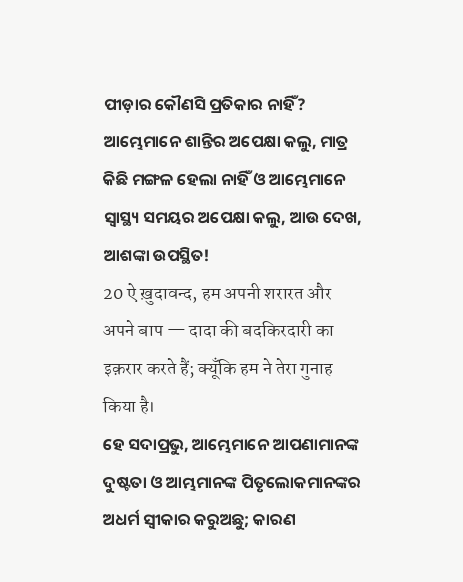ପୀଡ଼ାର କୌଣସି ପ୍ରତିକାର ନାହିଁ? ଆମ୍ଭେମାନେ ଶାନ୍ତିର ଅପେକ୍ଷା କଲୁ, ମାତ୍ର କିଛି ମଙ୍ଗଳ ହେଲା ନାହିଁ ଓ ଆମ୍ଭେମାନେ ସ୍ୱାସ୍ଥ୍ୟ ସମୟର ଅପେକ୍ଷା କଲୁ, ଆଉ ଦେଖ, ଆଶଙ୍କା ଉପସ୍ଥିତ!
20 ऐ ख़ुदावन्द, हम अपनी शरारत और अपने बाप — दादा की बदकिरदारी का इक़रार करते हैं; क्यूँकि हम ने तेरा गुनाह किया है।
ହେ ସଦାପ୍ରଭୁ, ଆମ୍ଭେମାନେ ଆପଣାମାନଙ୍କ ଦୁଷ୍ଟତା ଓ ଆମ୍ଭମାନଙ୍କ ପିତୃଲୋକମାନଙ୍କର ଅଧର୍ମ ସ୍ୱୀକାର କରୁଅଛୁ; କାରଣ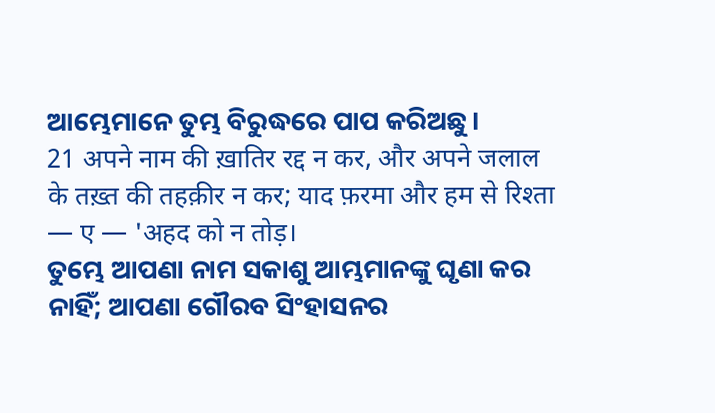ଆମ୍ଭେମାନେ ତୁମ୍ଭ ବିରୁଦ୍ଧରେ ପାପ କରିଅଛୁ।
21 अपने नाम की ख़ातिर रद्द न कर, और अपने जलाल के तख़्त की तहक़ीर न कर; याद फ़रमा और हम से रिश्ता — ए — 'अहद को न तोड़।
ତୁମ୍ଭେ ଆପଣା ନାମ ସକାଶୁ ଆମ୍ଭମାନଙ୍କୁ ଘୃଣା କର ନାହିଁ; ଆପଣା ଗୌରବ ସିଂହାସନର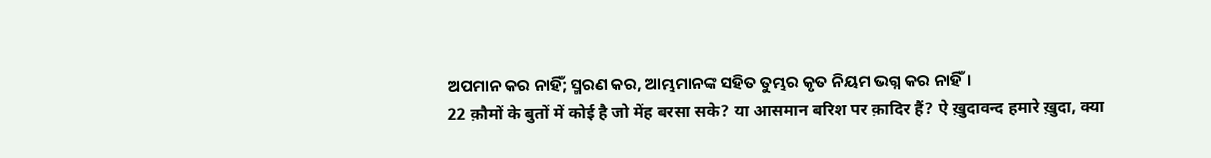ଅପମାନ କର ନାହିଁ; ସ୍ମରଣ କର, ଆମ୍ଭମାନଙ୍କ ସହିତ ତୁମ୍ଭର କୃତ ନିୟମ ଭଗ୍ନ କର ନାହିଁ।
22 क़ौमों के बुतों में कोई है जो मेंह बरसा सके? या आसमान बरिश पर क़ादिर हैं? ऐ ख़ुदावन्द हमारे ख़ुदा, क्या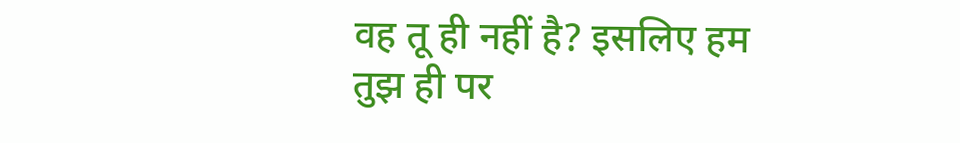वह तू ही नहीं है? इसलिए हम तुझ ही पर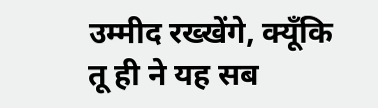उम्मीद रख्खेंगे, क्यूँकि तू ही ने यह सब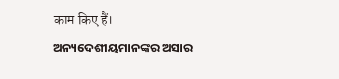काम किए हैं।
ଅନ୍ୟଦେଶୀୟମାନଙ୍କର ଅସାର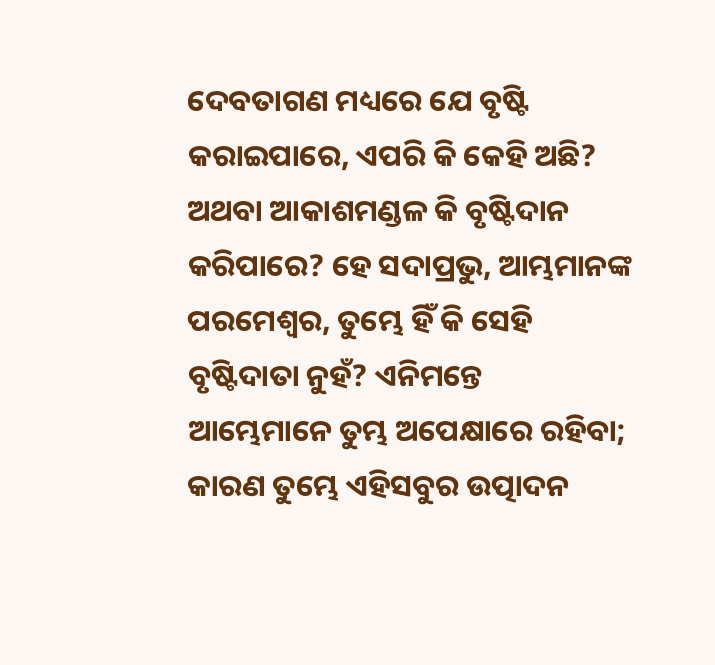ଦେବତାଗଣ ମଧ୍ୟରେ ଯେ ବୃଷ୍ଟି କରାଇପାରେ, ଏପରି କି କେହି ଅଛି? ଅଥବା ଆକାଶମଣ୍ଡଳ କି ବୃଷ୍ଟିଦାନ କରିପାରେ? ହେ ସଦାପ୍ରଭୁ, ଆମ୍ଭମାନଙ୍କ ପରମେଶ୍ୱର, ତୁମ୍ଭେ ହିଁ କି ସେହି ବୃଷ୍ଟିଦାତା ନୁହଁ? ଏନିମନ୍ତେ ଆମ୍ଭେମାନେ ତୁମ୍ଭ ଅପେକ୍ଷାରେ ରହିବା; କାରଣ ତୁମ୍ଭେ ଏହିସବୁର ଉତ୍ପାଦନ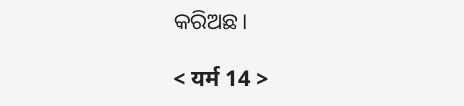କରିଅଛ।

< यर्म 14 >